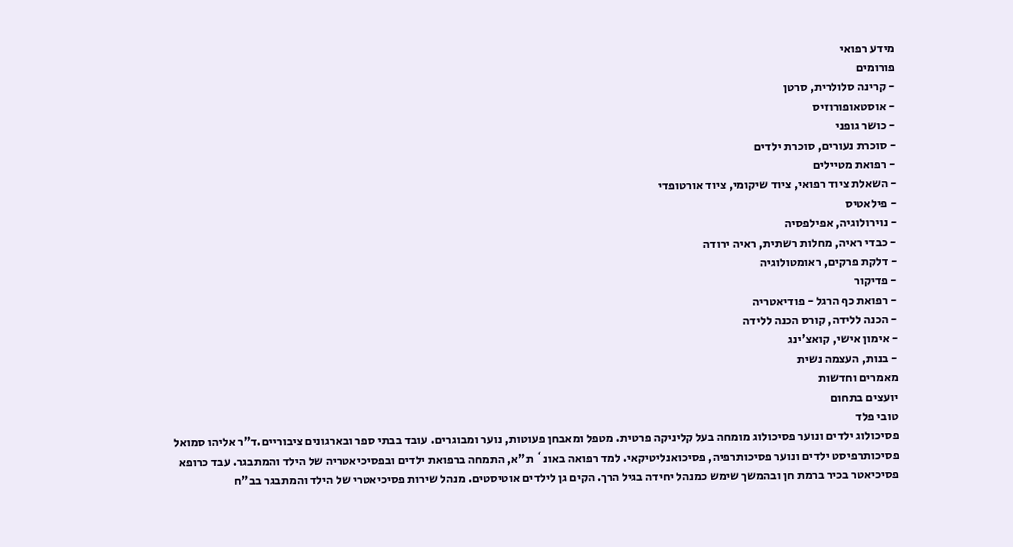מידע רפואי
פורומים
- קרינה סלולרית, סרטן
- אוסטאופורוזיס
- כושר גופני
- סוכרת נעורים, סוכרת ילדים
- רפואת מטיילים
- השאלת ציוד רפואי, ציוד שיקומי, ציוד אורטופדי
- פילאטיס
- נוירולוגיה, אפילפסיה
- כבדי ראיה, מחלות רשתית, ראיה ירודה
- דלקת פרקים, ראומטולוגיה
- פדיקור
- רפואת כף הרגל - פודיאטריה
- הכנה ללידה, קורס הכנה ללידה
- אימון אישי, קואצ'ינג
- בנות, העצמה נשית
מאמרים וחדשות
יועצים בתחום
טובי פלד
פסיכולוג ילדים ונוער פסיכולוג מומחה בעל קליניקה פרטית. מטפל ומאבחן פעוטות, נוער ומבוגרים. עובד בבתי ספר ובארגונים ציבוריים.ד"ר אליהו סמואל
פסיכותרפיסט ילדים ונוער פסיכותרפיה, פסיכואנליטיקאי. למד רפואה באונ` ת"א, התמחה ברפואת ילדים ובפסיכיאטריה של הילד והמתבגר. עבד כרופא פסיכיאטר בכיר ברמת חן ובהמשך שימש כמנהל יחידה בגיל הרך. הקים גן לילדים אוטיסטים. מנהל שירות פסיכיאטרי של הילד והמתבגר בב"ח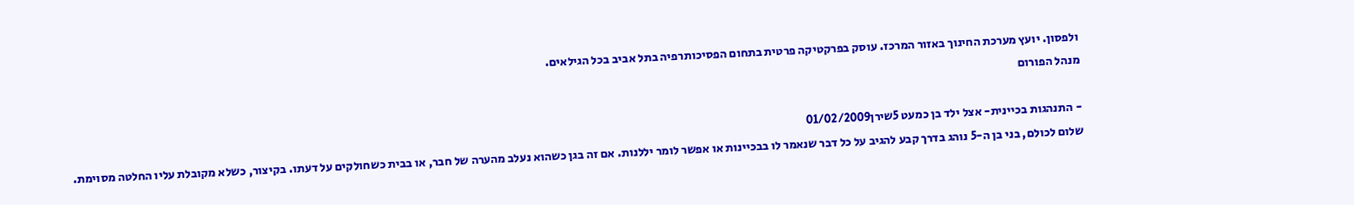ולפסון. יועץ מערכת החינוך באזור המרכז. עוסק בפרקטיקה פרטית בתחום הפסיכותרפיה בתל אביב בכל הגילאים.
מנהל הפורום

- התנהגות בכיינית- אצל ילד בן כמעט 5שירן01/02/2009
שלום לכולם, בני בן ה-5 נוהג בדרך קבע להגיב על כל דבר שנאמר לו בבכיינות או אפשר לומר יללנות. אם זה בגן כשהוא נעלב מהערה של חבר, או בבית כשחולקים על דעתו. בקיצור, כשלא מקובלת עליו החלטה מסוימת.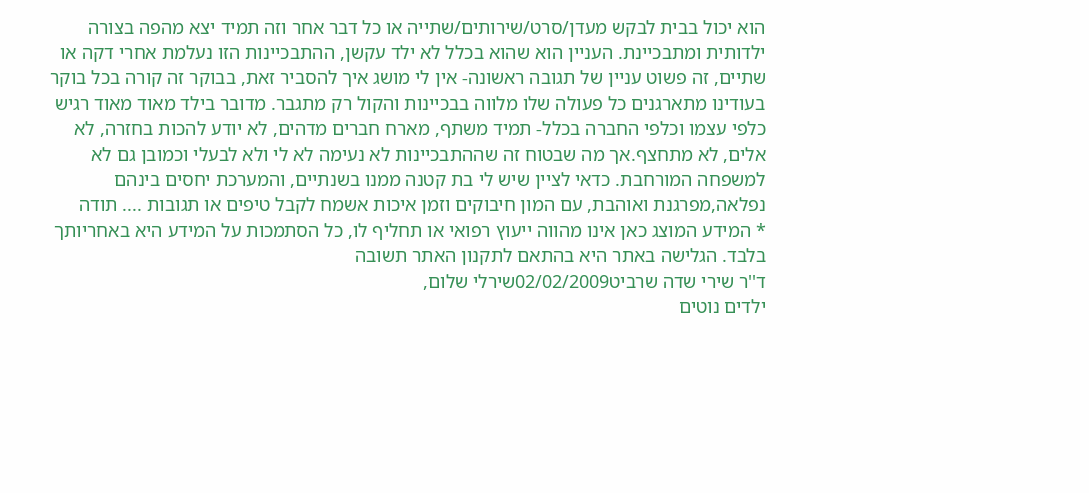הוא יכול בבית לבקש מעדן/סרט/שירותים/שתייה או כל דבר אחר וזה תמיד יצא מהפה בצורה ילדותית ומתבכיינת. העניין הוא שהוא בכלל לא ילד עקשן, ההתבכיינות הזו נעלמת אחרי דקה או שתיים, זה פשוט עניין של תגובה ראשונה- אין לי מושג איך להסביר זאת, בבוקר זה קורה בכל בוקר בעודינו מתארגנים כל פעולה שלו מלווה בבכיינות והקול רק מתגבר. מדובר בילד מאוד מאוד רגיש כלפי עצמו וכלפי החברה בכלל- תמיד משתף, מארח חברים מדהים, לא יודע להכות בחזרה, לא אלים, לא מתחצף.אך מה שבטוח זה שההתבכיינות לא נעימה לא לי ולא לבעלי וכמובן גם לא למשפחה המורחבת. כדאי לציין שיש לי בת קטנה ממנו בשנתיים, והמערכת יחסים בינהם נפלאה,מפרגנת ואוהבת, עם המון חיבוקים וזמן איכות אשמח לקבל טיפים או תגובות .... תודה
* המידע המוצג כאן אינו מהווה ייעוץ רפואי או תחליף לו, כל הסתמכות על המידע היא באחריותך בלבד. הגלישה באתר היא בהתאם לתקנון האתר תשובה
ד''ר שירי שדה שרביט02/02/2009שירלי שלום,
ילדים נוטים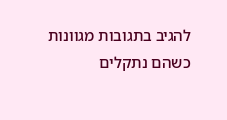להגיב בתגובות מגוונות כשהם נתקלים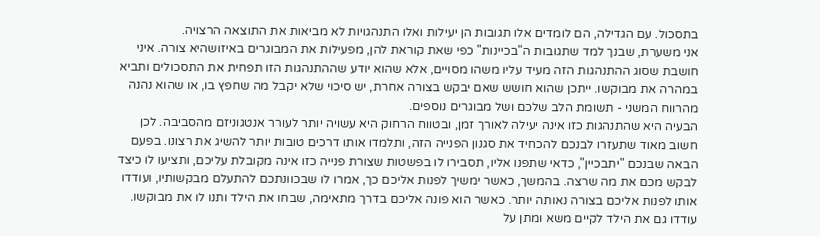בתסכול. עם הגדילה, הם לומדים אלו תגובות הן יעילות ואלו התנהגויות לא מביאות את התוצאה הרצויה.
אני משערת, שבנך למד שתגובות ה"בכיינות" כפי שאת קוראת להן, מפעילות את המבוגרים באיזושהיא צורה. איני חושבת שסוג ההתנהגות הזה מעיד עליו משהו מסויים, אלא שהוא יודע שההתנהגות הזו תפחית את התסכולים ותביא במהרה את מבוקשו. ייתכן שהוא חושש שאם יבקש בצורה אחרת, יש סיכוי שלא יקבל מה שחפץ בו, או שהוא נהנה מהרווח המשני - תשומת הלב שלכם ושל מבוגרים נוספים.
הבעיה היא שהתנהגות כזו אינה יעילה לאורך זמן, ובטווח הרחוק היא עשויה יותר לעורר אנטגוניזם מהסביבה. לכן חשוב מאוד שתעזרו לבנכם להכחיד את סגנון הפנייה הזה, ותלמדו אותו דרכים טובות יותר להשיג את רצונו. בפעם הבאה שבנכם "יתבכיין", כדאי שתפנו אליו, תסבירו לו בפשטות שצורת פנייה כזו אינה מקובלת עליכם, ותציעו לו כיצד לבקש מכם את מה שרצה. בהמשך, כאשר ימשיך לפנות אליכם כך, אמרו לו שבכוונתכם להתעלם מבקשותיו, ועודדו אותו לפנות אליכם בצורה נאותה יותר. כאשר הוא פונה אליכם בדרך מתאימה, שבחו את הילד ותנו לו את מבוקשו. עודדו גם את הילד לקיים משא ומתן על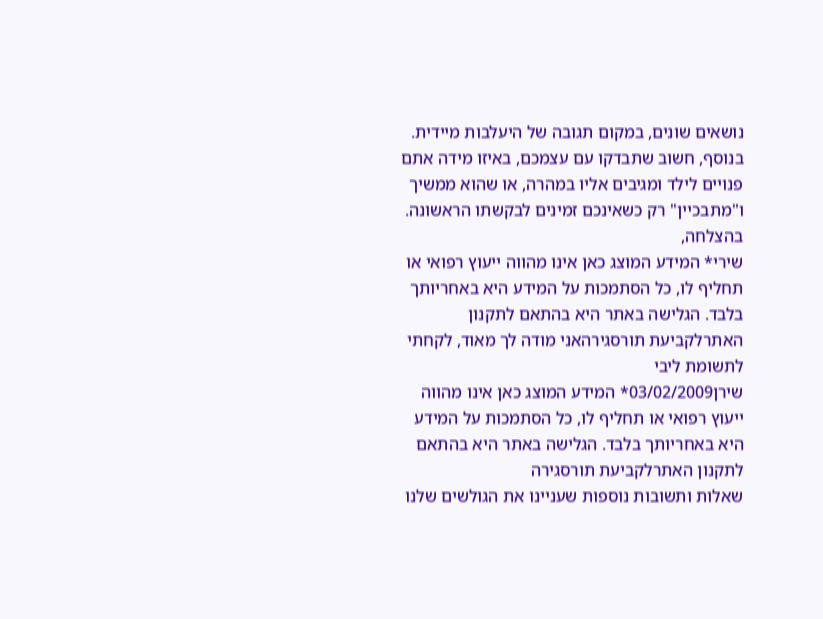נושאים שונים, במקום תגובה של היעלבות מיידית.
בנוסף, חשוב שתבדקו עם עצמכם, באיזו מידה אתם פנויים לילד ומגיבים אליו במהרה, או שהוא ממשיך ו"מתבכיין" רק כשאינכם זמינים לבקשתו הראשונה.
בהצלחה,
שירי* המידע המוצג כאן אינו מהווה ייעוץ רפואי או תחליף לו, כל הסתמכות על המידע היא באחריותך בלבד. הגלישה באתר היא בהתאם לתקנון האתרלקביעת תורסגירהאני מודה לך מאוד, לקחתי לתשומת ליבי
שירן03/02/2009* המידע המוצג כאן אינו מהווה ייעוץ רפואי או תחליף לו, כל הסתמכות על המידע היא באחריותך בלבד. הגלישה באתר היא בהתאם לתקנון האתרלקביעת תורסגירה
שאלות ותשובות נוספות שעניינו את הגולשים שלנו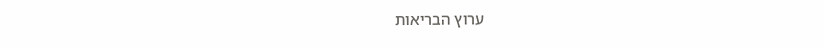ערוץ הבריאות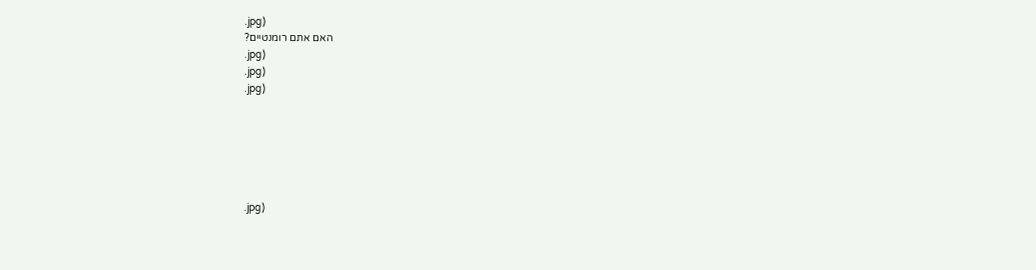.jpg)
האם אתם רומנטיים?
.jpg)
.jpg)
.jpg)






.jpg)